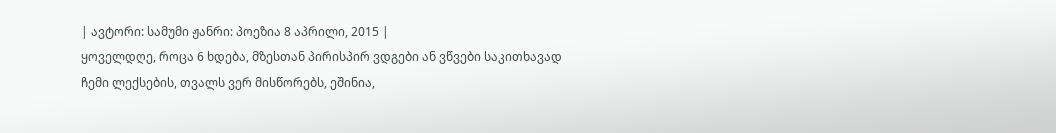| ავტორი: სამუმი ჟანრი: პოეზია 8 აპრილი, 2015 |
ყოველდღე, როცა 6 ხდება, მზესთან პირისპირ ვდგები ან ვწვები საკითხავად ჩემი ლექსების, თვალს ვერ მისწორებს, ეშინია,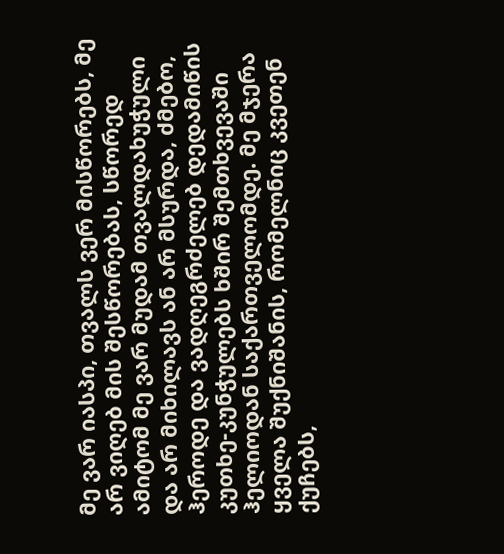მე ვარ იასპი, თვალს ვერ მისწორებს, მე არ ვიღებ მის შესწორებას, სწორედ ამიტომ მე ვარ მუდამ თვალდახუჭული და არ მიხილავს ან არ მსურდა, ძმებო, ჰეროდე და ვადღეგრძელებ დედამიწის კუთხე-კუნჭულებს ხშირ შემთხვევაში ჰელიოდან საქართველომდე. მე მჯერა ყველა შუქნიშანის, რომელნიც კვეთენ ქუჩებს,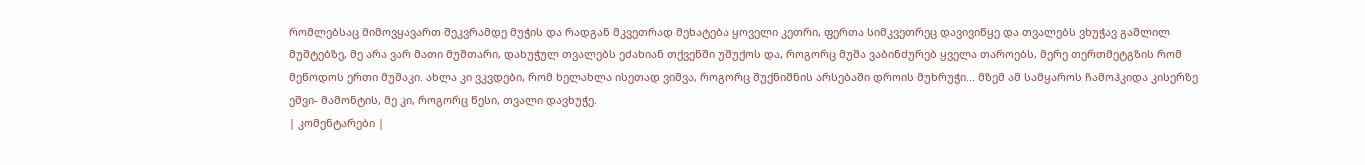რომლებსაც მიმოვყავართ შეკვრამდე მუჭის და რადგან მკვეთრად მეხატება ყოველი კეთრი, ფერთა სიმკვეთრეც დავივიწყე და თვალებს ვხუჭავ გაშლილ მუშტებზე, მე არა ვარ მათი მუშთარი, დახუჭულ თვალებს ეძახიან თქვენში უშუქოს და, როგორც მუშა ვაბინძურებ ყველა თაროებს, მერე თერთმეტგზის რომ მეწოდოს ერთი მუშაკი. ახლა კი ვკვდები, რომ ხელახლა ისეთად ვიშვა, როგორც შუქნიშნის არსებაში დროის მუხრუჭი... მზემ ამ სამყაროს ჩამოჰკიდა კისერზე ეშვი- მამონტის, მე კი, როგორც წესი, თვალი დავხუჭე.
| კომენტარები |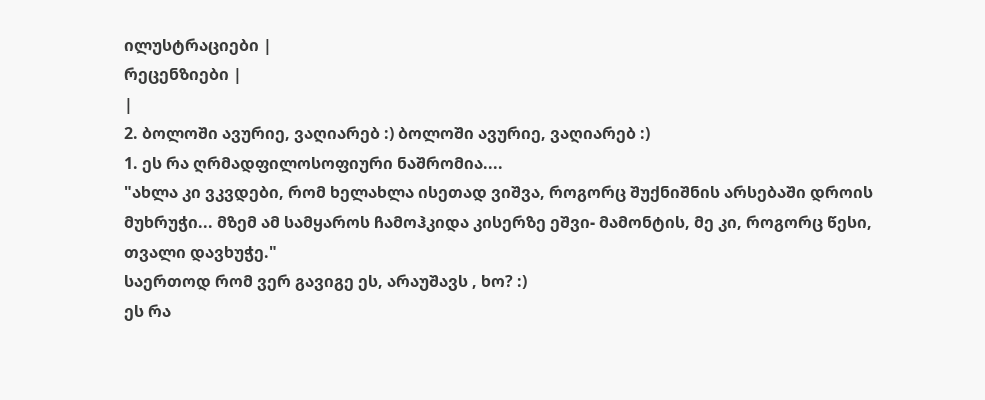ილუსტრაციები |
რეცენზიები |
|
2. ბოლოში ავურიე, ვაღიარებ :) ბოლოში ავურიე, ვაღიარებ :)
1. ეს რა ღრმადფილოსოფიური ნაშრომია....
"ახლა კი ვკვდები, რომ ხელახლა ისეთად ვიშვა, როგორც შუქნიშნის არსებაში დროის მუხრუჭი... მზემ ამ სამყაროს ჩამოჰკიდა კისერზე ეშვი- მამონტის, მე კი, როგორც წესი, თვალი დავხუჭე."
საერთოდ რომ ვერ გავიგე ეს, არაუშავს , ხო? :)
ეს რა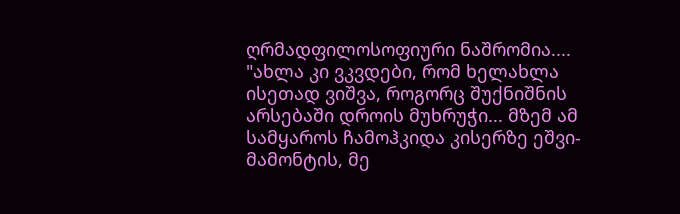ღრმადფილოსოფიური ნაშრომია....
"ახლა კი ვკვდები, რომ ხელახლა ისეთად ვიშვა, როგორც შუქნიშნის არსებაში დროის მუხრუჭი... მზემ ამ სამყაროს ჩამოჰკიდა კისერზე ეშვი- მამონტის, მე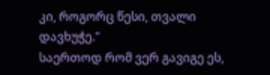კი, როგორც წესი, თვალი დავხუჭე."
საერთოდ რომ ვერ გავიგე ეს,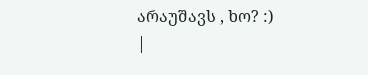არაუშავს , ხო? :)
|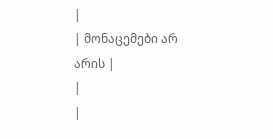|
| მონაცემები არ არის |
|
|